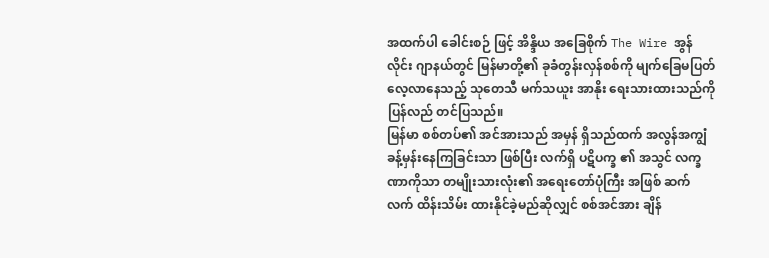အထက်ပါ ခေါင်းစဉ် ဖြင့် အိန္ဒိယ အခြေစိုက် The Wire အွန်လိုင်း ဂျာနယ်တွင် မြန်မာတို့၏ ခုခံတွန်းလှန်စစ်ကို မျက်ခြေမပြတ် လေ့လာနေသည့် သုတေသီ မက်သယူး အာနိုး ရေးသားထားသည်ကို ပြန်လည် တင်ပြသည်။
မြန်မာ စစ်တပ်၏ အင်အားသည် အမှန် ရှိသည်ထက် အလွန်အကျွံ ခန့်မှန်းနေကြခြင်းသာ ဖြစ်ပြီး လက်ရှိ ပဋိပက္ခ ၏ အသွင် လက္ခဏာကိုသာ တမျိုးသားလုံး၏ အရေးတော်ပုံကြီး အဖြစ် ဆက်လက် ထိန်းသိမ်း ထားနိုင်ခဲ့မည်ဆိုလျှင် စစ်အင်အား ချိန်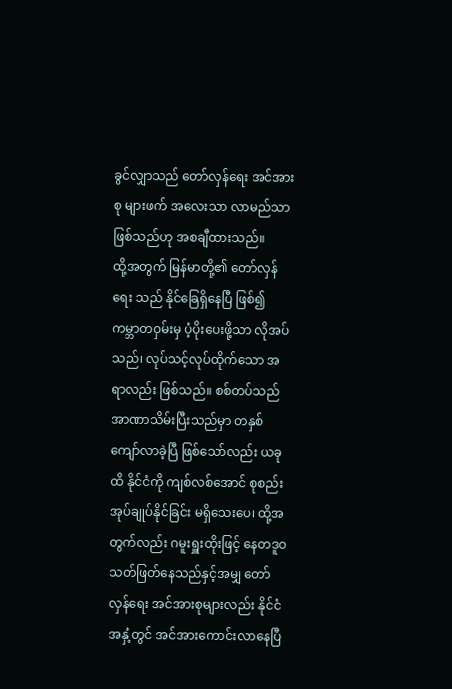ခွင်လျှာသည် တော်လှန်ရေး အင်အားစု များဖက် အလေးသာ လာမည်သာ ဖြစ်သည်ဟု အစချီထားသည်။
ထို့အတွက် မြန်မာတို့၏ တော်လှန်ရေး သည် နိုင်ခြေရှိနေပြီ ဖြစ်၍ ကမ္ဘာတဝှမ်းမှ ပံ့ပိုးပေးဖို့သာ လိုအပ်သည်၊ လုပ်သင့်လုပ်ထိုက်သော အရာလည်း ဖြစ်သည်။ စစ်တပ်သည် အာဏာသိမ်းပြီးသည်မှာ တနှစ်ကျော်လာခဲ့ပြီ ဖြစ်သော်လည်း ယခုထိ နိုင်ငံကို ကျစ်လစ်အောင် စုစည်း အုပ်ချုပ်နိုင်ခြင်း မရှိသေးပေ၊ ထို့အတွက်လည်း ဂမူးရှူးထိုးဖြင့် နေတဒူဝ သတ်ဖြတ်နေသည်နှင့်အမျှ တော်လှန်ရေး အင်အားစုများလည်း နိုင်ငံ အနှံ့တွင် အင်အားကောင်းလာနေပြီ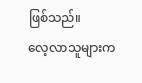ဖြစ်သည်။
လေ့လာသူများက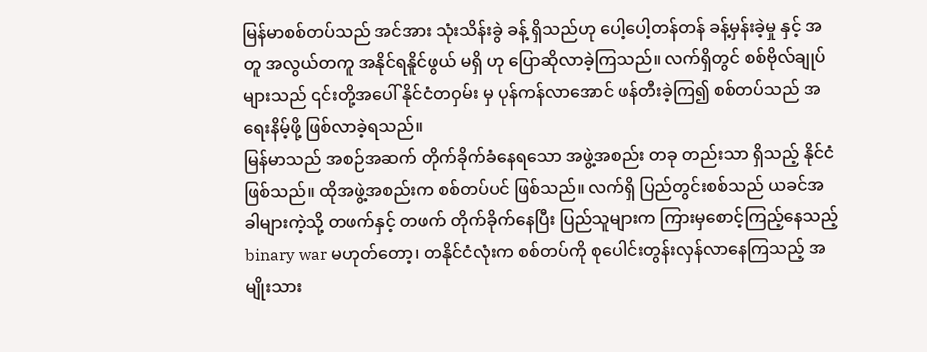မြန်မာစစ်တပ်သည် အင်အား သုံးသိန်းခွဲ ခန့် ရှိသည်ဟု ပေါ့ပေါ့တန်တန် ခန့်မှန်းခဲ့မှု နှင့် အတူ အလွယ်တကူ အနိုင်ရနိူင်ဖွယ် မရှိ ဟု ပြောဆိုလာခဲ့ကြသည်။ လက်ရှိတွင် စစ်ဗိုလ်ချုပ်များသည် ၎င်းတို့အပေါ် နိုင်ငံတဝှမ်း မှ ပုန်ကန်လာအောင် ဖန်တီးခဲ့ကြ၍ စစ်တပ်သည် အရေးနိမ့်ဖို့ ဖြစ်လာခဲ့ရသည်။
မြန်မာသည် အစဉ်အဆက် တိုက်ခိုက်ခံနေရသော အဖွဲ့အစည်း တခု တည်းသာ ရှိသည့် နိုင်ငံ ဖြစ်သည်။ ထိုအဖွဲ့အစည်းက စစ်တပ်ပင် ဖြစ်သည်။ လက်ရှိ ပြည်တွင်းစစ်သည် ယခင်အခါများကဲ့သို့ တဖက်နှင့် တဖက် တိုက်ခိုက်နေပြီး ပြည်သူများက ကြားမှစောင့်ကြည့်နေသည့် binary war မဟုတ်တော့၊ တနိုင်ငံလုံးက စစ်တပ်ကို စုပေါင်းတွန်းလှန်လာနေကြသည့် အမျိုးသား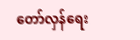တော်လှန်ရေး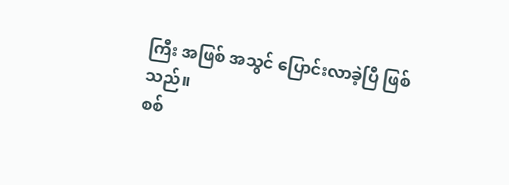ကြီး အဖြစ် အသွင် ပြောင်းလာခဲ့ပြီ ဖြစ်သည်။
စစ်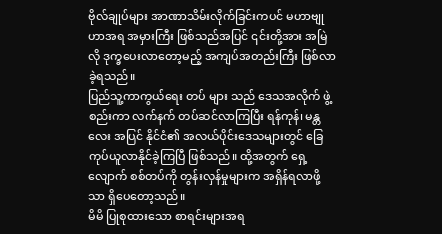ဗိုလ်ချုပ်များ အာဏာသိမ်းလိုက်ခြင်းကပင် မဟာဗျုဟာအရ အမှားကြီး ဖြစ်သည်အပြင် ၎င်းတို့အား အမြဲလို ဒုက္ခပေးလာတော့မည့် အကျပ်အတည်းကြီး ဖြစ်လာခဲ့ရသည်။
ပြည်သူ့ကာကွယ်ရေး တပ် များ သည် ဒေသအလိုက် ဖွဲ့စည်းကာ လက်နက် တပ်ဆင်လာကြပြီး ရန်ကုန်၊ မန္တလေး အပြင် နိုင်ငံ၏ အလယ်ပိုင်းဒေသများတွင် ခြေကုပ်ယူလာနိုင်ခဲ့ကြပြီ ဖြစ်သည်။ ထို့အတွက် ရှေ့လျောက် စစ်တပ်ကို တွန်းလှန်မှုများက အရှိန်ရလာဖို့သာ ရှိပေတော့သည်။
မိမိ ပြုစုထားသော စာရင်းများအရ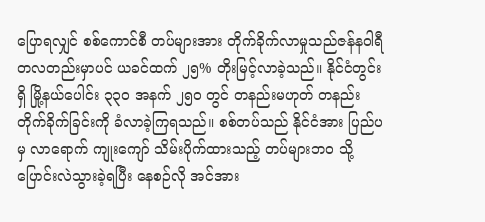ပြောရလျှင် စစ်ကောင်စီ တပ်များအား တိုက်ခိုက်လာမှုသည်ဇန်နဝါရီ တလတည်းမှာပင် ယခင်ထက် ၂၅% တိုးမြင့်လာခဲ့သည်။ နိုင်ငံတွင်းရှိ မြို့နယ်ပေါင်း ၃၃၀ အနက် ၂၅၀ တွင် တနည်းမဟုတ် တနည်း တိုက်ခိုက်ခြင်းကို ခံလာခဲ့ကြရသည်။ စစ်တပ်သည် နိုင်ငံအား ပြည်ပမှ လာရောက် ကျုးကျော် သိမ်းပိုက်ထားသည့် တပ်များဘဝ သို့ ပြောင်းလဲသွားခဲ့ရပြီး နေစဉ်လို အင်အား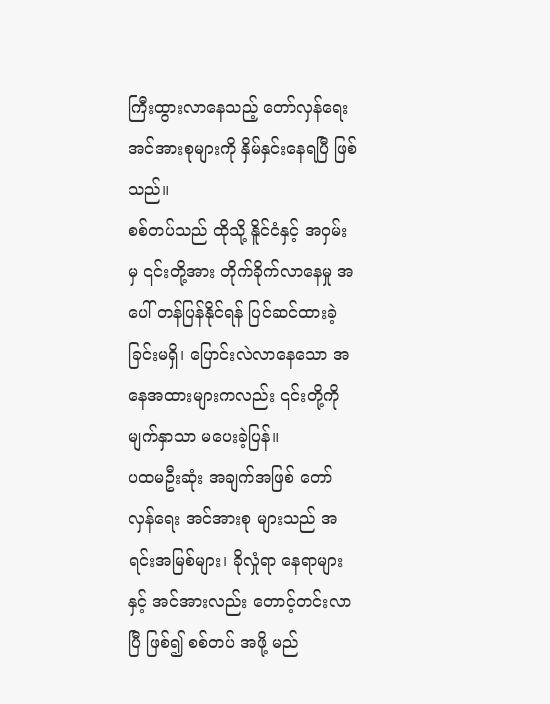ကြီးထွားလာနေသည့် တော်လှန်ရေး အင်အားစုများကို နှိမ်နှင်းနေရပြီ ဖြစ်သည်။
စစ်တပ်သည် ထိုသို့ နိူင်ငံနှင့် အဝှမ်း မှ ၎င်းတို့အား တိုက်ခိုက်လာနေမှု အပေါ် တန်ပြန်နိုင်ရန် ပြင်ဆင်ထားခဲ့ခြင်းမရှိ၊ ပြောင်းလဲလာနေသော အနေအထားများကလည်း ၎င်းတို့ကို မျက်နှာသာ မပေးခဲ့ပြန်။
ပထမဦးဆုံး အချက်အဖြစ် တော်လှန်ရေး အင်အားစု များသည် အရင်းအမြစ်များ၊ ခိုလှုံရာ နေရာများ နှင့် အင်အားလည်း တောင့်တင်းလာပြီ ဖြစ်၍ စစ်တပ် အဖို့ မည်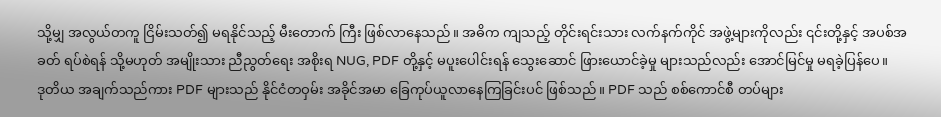သို့မျှ အလွယ်တကူ ငြိမ်းသတ်၍ မရနိုင်သည့် မီးတောက် ကြီး ဖြစ်လာနေသည်။ အဓိက ကျသည့် တိုင်းရင်းသား လက်နက်ကိုင် အဖွဲ့များကိုလည်း ၎င်းတို့နှင့် အပစ်အခတ် ရပ်စဲရန် သို့မဟုတ် အမျိုးသား ညီညွတ်ရေး အစိုးရ NUG, PDF တို့နှင့် မပူးပေါင်းရန် သွေးဆောင် ဖြားယောင်ခဲ့မှု များသည်လည်း အောင်မြင်မှု မရခဲ့ပြန်ပေ။
ဒုတိယ အချက်သည်ကား PDF များသည် နိုင်ငံတဝှမ်း အခိုင်အမာ ခြေကုပ်ယူလာနေကြခြင်းပင် ဖြစ်သည်။ PDF သည် စစ်ကောင်စီ တပ်များ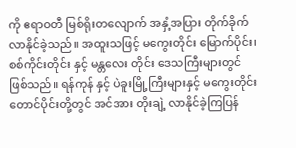ကို ဧရာဝတီ မြစ်ရိုးတလျောက် အနှံ့အပြား တိုက်ခိုက်လာနိုင်ခဲ့သည်။ အထူးသဖြင့် မကွေးတိုင်း မြောက်ပိုင်း၊ စစ်ကိုင်းတိုင်း နှင့် မန္တလေး တိုင်း ဒေသကြီးများတွင် ဖြစ်သည်။ ရန်ကုန် နှင့် ပဲခူးမြို့ကြီးများနှင့် မကွေးတိုင်း တောင်ပိုင်းတို့တွင် အင်အား တိုးချဲ့ လာနိုင်ခဲ့ကြပြန်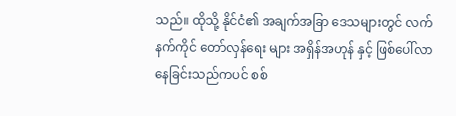သည်။ ထိုသို့ နိုင်ငံ၏ အချက်အခြာ ဒေသများတွင် လက်နက်ကိုင် တော်လှန်ရေး များ အရှိန်အဟုန် နှင့် ဖြစ်ပေါ်လာနေခြင်းသည်ကပင် စစ်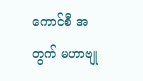ကောင်စီ အတွက် မဟာဗျု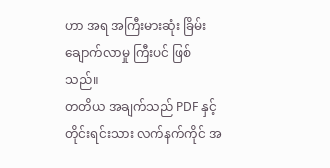ဟာ အရ အကြီးမားဆုံး ခြိမ်းချောက်လာမှု ကြီးပင် ဖြစ်သည်။
တတိယ အချက်သည် PDF နှင့် တိုင်းရင်းသား လက်နက်ကိုင် အ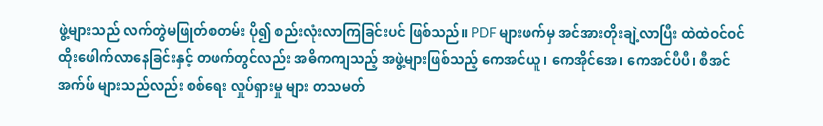ဖွဲ့များသည် လက်တွဲမဖြုတ်စတမ်း ပို၍ စည်းလုံးလာကြခြင်းပင် ဖြစ်သည်။ PDF များဖက်မှ အင်အားတိုးချဲ့လာပြီး ထဲထဲဝင်ဝင် ထိုးဖေါက်လာနေခြင်းနှင့် တဖက်တွင်လည်း အဓိကကျသည့် အဖွဲ့များဖြစ်သည့် ကေအင်ယူ၊ ကေအိုင်အေ၊ ကေအင်ပီပီ၊ စီအင်အက်ဖ် များသည်လည်း စစ်ရေး လှုပ်ရှားမှု များ တသမတ်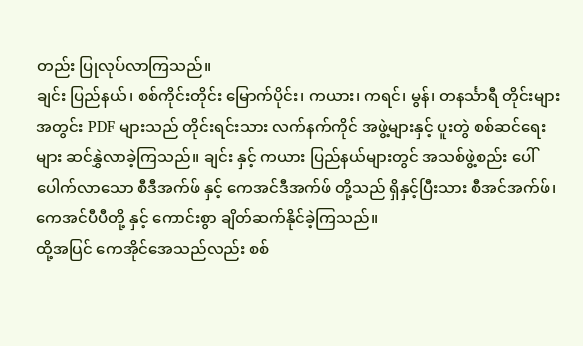တည်း ပြုလုပ်လာကြသည်။
ချင်း ပြည်နယ်၊ စစ်ကိုင်းတိုင်း မြောက်ပိုင်း၊ ကယား၊ ကရင်၊ မွန်၊ တနင်္သာရီ တိုင်းများ အတွင်း PDF များသည် တိုင်းရင်းသား လက်နက်ကိုင် အဖွဲ့များနှင့် ပူးတွဲ စစ်ဆင်ရေးများ ဆင်နွှဲလာခဲ့ကြသည်။ ချင်း နှင့် ကယား ပြည်နယ်များတွင် အသစ်ဖွဲ့စည်း ပေါ်ပေါက်လာသော စီဒီအက်ဖ် နှင့် ကေအင်ဒီအက်ဖ် တို့သည် ရှိနှင့်ပြီးသား စီအင်အက်ဖ်၊ ကေအင်ပီပီတို့ နှင့် ကောင်းစွာ ချိတ်ဆက်နိုင်ခဲ့ကြသည်။
ထို့အပြင် ကေအိုင်အေသည်လည်း စစ်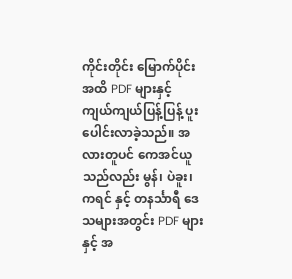ကိုင်းတိုင်း မြောက်ပိုင်း အထိ PDF များနှင့် ကျယ်ကျယ်ပြန့်ပြန့် ပူးပေါင်းလာခဲ့သည်။ အလားတူပင် ကေအင်ယူသည်လည်း မွန်၊ ပဲခူး၊ ကရင် နှင့် တနင်္သာရီ ဒေသများအတွင်း PDF များနှင့် အ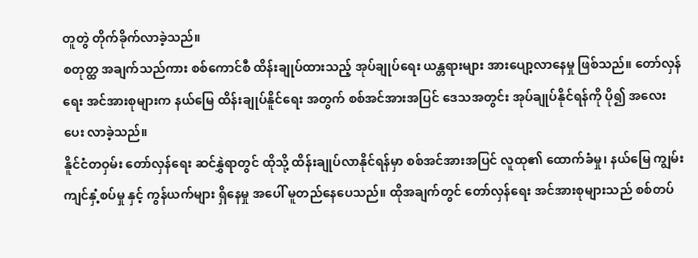တူတွဲ တိုက်ခိုက်လာခဲ့သည်။
စတုတ္ထ အချက်သည်ကား စစ်ကောင်စီ ထိန်းချုပ်ထားသည့် အုပ်ချုပ်ရေး ယန္တရားများ အားပျော့လာနေမှု ဖြစ်သည်။ တော်လှန်ရေး အင်အားစုများက နယ်မြေ ထိန်းချုပ်နိူင်ရေး အတွက် စစ်အင်အားအပြင် ဒေသအတွင်း အုပ်ချုပ်နိုင်ရန်ကို ပို၍ အလေး ပေး လာခဲ့သည်။
နိူင်ငံတဝှမ်း တော်လှန်ရေး ဆင်နွှဲရာတွင် ထိုသို့ ထိန်းချုပ်လာနိုင်ရန်မှာ စစ်အင်အားအပြင် လူထု၏ ထောက်ခံမှု၊ နယ်မြေ ကျွမ်းကျင်နှံ့စပ်မှု နှင့် ကွန်ယက်များ ရှိနေမှု အပေါ် မူတည်နေပေသည်။ ထိုအချက်တွင် တော်လှန်ရေး အင်အားစုများသည် စစ်တပ်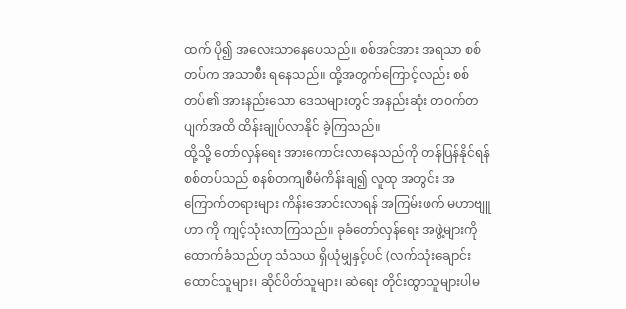ထက် ပို၍ အလေးသာနေပေသည်။ စစ်အင်အား အရသာ စစ်တပ်က အသာစီး ရနေသည်။ ထို့အတွက်ကြောင့်လည်း စစ်တပ်၏ အားနည်းသော ဒေသများတွင် အနည်းဆုံး တဝက်တပျက်အထိ ထိန်းချုပ်လာနိုင် ခဲ့ကြသည်။
ထို့သို့ တော်လှန်ရေး အားကောင်းလာနေသည်ကို တန်ပြန်နိုင်ရန် စစ်တပ်သည် စနစ်တကျစီမံကိန်းချ၍ လူထု အတွင်း အကြောက်တရားများ ကိန်းအောင်းလာရန် အကြမ်းဖက် မဟာဗျူဟာ ကို ကျင့်သုံးလာကြသည်။ ခုခံတော်လှန်ရေး အဖွဲ့များကို ထောက်ခံသည်ဟု သံသယ ရှိယုံမျှနှင့်ပင် (လက်သုံးချောင်း ထောင်သူများ၊ ဆိုင်ပိတ်သူများ၊ ဆဲရေး တိုင်းထွာသူများပါမ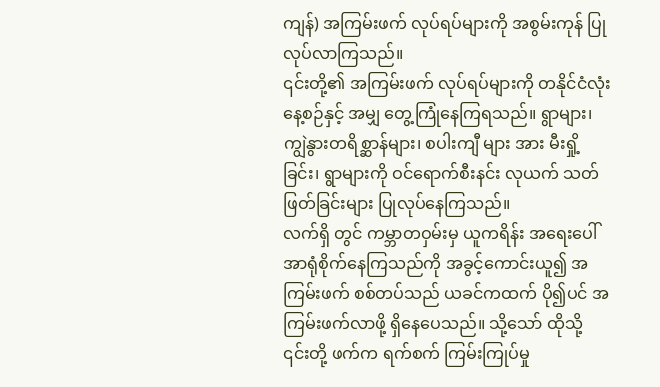ကျန်) အကြမ်းဖက် လုပ်ရပ်များကို အစွမ်းကုန် ပြုလုပ်လာကြသည်။
၎င်းတို့၏ အကြမ်းဖက် လုပ်ရပ်များကို တနိုင်ငံလုံး နေ့စဉ်နှင့် အမျှ တွေ့ကြုံနေကြရသည်။ ရွာများ၊ ကျွဲနွားတရိစ္ဆာန်များ၊ စပါးကျီ များ အား မီးရှို့ခြင်း၊ ရွာများကို ဝင်ရောက်စီးနင်း လုယက် သတ်ဖြတ်ခြင်းများ ပြုလုပ်နေကြသည်။
လက်ရှိ တွင် ကမ္ဘာတဝှမ်းမှ ယူကရိန်း အရေးပေါ် အာရုံစိုက်နေကြသည်ကို အခွင့်ကောင်းယူ၍ အကြမ်းဖက် စစ်တပ်သည် ယခင်ကထက် ပို၍ပင် အကြမ်းဖက်လာဖို့ ရှိနေပေသည်။ သို့သော် ထိုသို့ ၎င်းတို့ ဖက်က ရက်စက် ကြမ်းကြုပ်မှု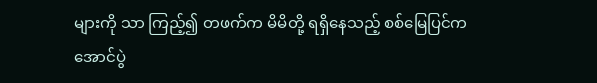များကို သာ ကြည့်၍ တဖက်က မိမိတို့ ရရှိနေသည့် စစ်မြေပြင်က အောင်ပွဲ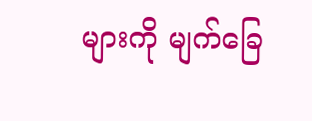များကို မျက်ခြေ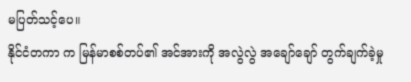မပြတ်သင့်ပေ။
နိုင်ငံတကာ က မြန်မာစစ်တပ်၏ အင်အားကို အလွဲလွဲ အချော်ချော် တွက်ချက်ခဲ့မှု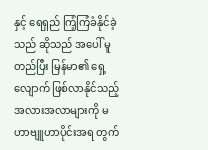နှင့် ရေရှည် ကြံ့ကြံခံနိုင်ခဲ့သည် ဆိုသည် အပေါ် မူတည်ပြီး မြန်မာ၏ ရှေ့လျောက် ဖြစ်လာနိုင်သည့် အလားအလာများကို မဟာဗျူဟာပိုင်းအရ တွက်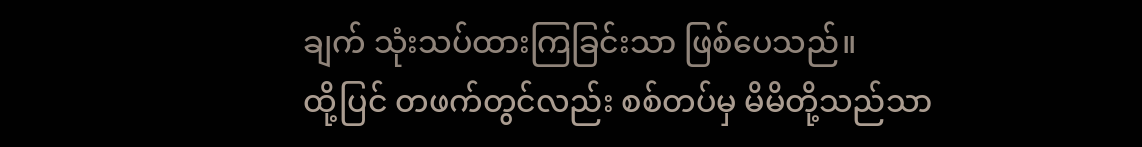ချက် သုံးသပ်ထားကြခြင်းသာ ဖြစ်ပေသည်။
ထို့ပြင် တဖက်တွင်လည်း စစ်တပ်မှ မိမိတို့သည်သာ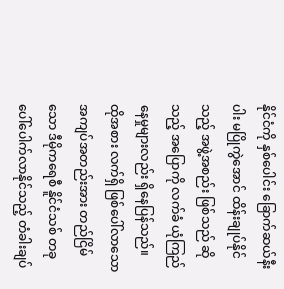နိုင်ငံကို နှစ်ပေါင်း ခြောက်ဆယ်နီးပါး မပြိုကွဲအောင် ထိန်းချုပ်နိုင်သည့် အဖွဲ့အစည်း ဖြစ်သည် ဆိုသည့် အပြောကို လက်ခံ ယုံကြည်နေမှုများလည်း ရှိနေပြန်သည်။
ထိုအစား လက်ရှိ ဖြစ်ပေါ်လာသော အကျပ်အတည်းအား တည်ငြိမ်သော ဒီမိုကရေစီ နိူင်ငံသစ် တခု ပေါ်ပေါက်လာနိုင်သည့် တံခါးချပ်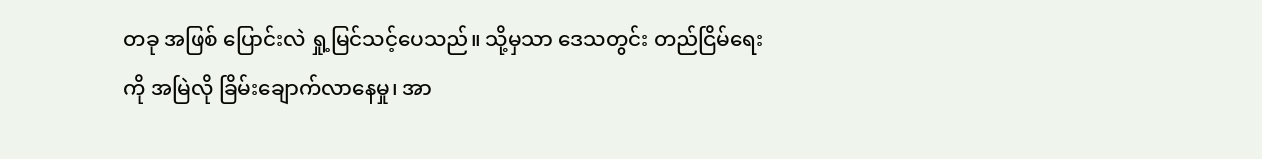တခု အဖြစ် ပြောင်းလဲ ရှု့မြင်သင့်ပေသည်။ သို့မှသာ ဒေသတွင်း တည်ငြိမ်ရေးကို အမြဲလို ခြိမ်းချောက်လာနေမှု၊ အာ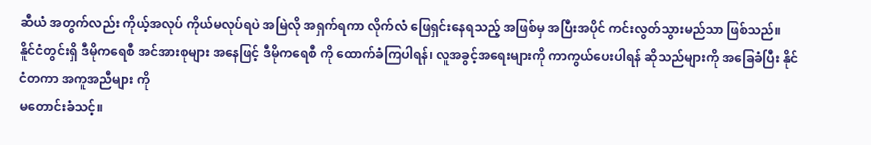ဆီယံ အတွက်လည်း ကိုယ့်အလုပ် ကိုယ်မလုပ်ရပဲ အမြဲလို အရှက်ရကာ လိုက်လံ ဖြေရှင်းနေရသည့် အဖြစ်မှ အပြီးအပိုင် ကင်းလွတ်သွားမည်သာ ဖြစ်သည်။
နိူင်ငံတွင်းရှိ ဒီမိုကရေစီ အင်အားစုများ အနေဖြင့် ဒီမိုကရေစီ ကို ထောက်ခံကြပါရန်၊ လူအခွင့်အရေးများကို ကာကွယ်ပေးပါရန် ဆိုသည်များကို အခြေခံပြီး နိုင်ငံတကာ အကူအညီများ ကို
မတောင်းခံသင့်။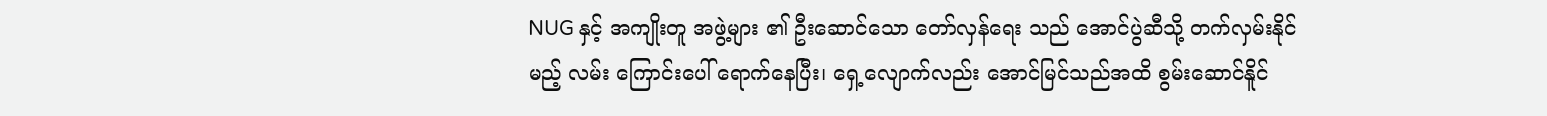NUG နှင့် အကျိုးတူ အဖွဲ့များ ၏ ဦးဆောင်သော တော်လှန်ရေး သည် အောင်ပွဲဆီသို့ တက်လှမ်းနိုင်
မည့် လမ်း ကြောင်းပေါ် ရောက်နေပြီး၊ ရှေ့လျောက်လည်း အောင်မြင်သည်အထိ စွမ်းဆောင်နိူင်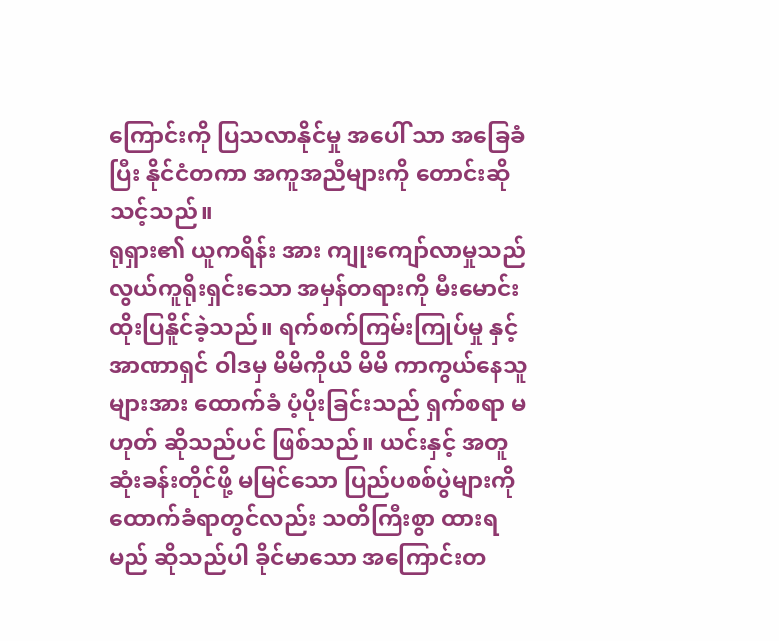ကြောင်းကို ပြသလာနိုင်မှု အပေါ် သာ အခြေခံပြီး နိုင်ငံတကာ အကူအညီများကို တောင်းဆိုသင့်သည်။
ရုရှား၏ ယူကရိန်း အား ကျုးကျော်လာမှုသည် လွယ်ကူရိုးရှင်းသော အမှန်တရားကို မီးမောင်းထိုးပြနိူင်ခဲ့သည်။ ရက်စက်ကြမ်းကြုပ်မှု နှင့် အာဏာရှင် ဝါဒမှ မိမိကိုယိ မိမိ ကာကွယ်နေသူများအား ထောက်ခံ ပံ့ပိုးခြင်းသည် ရှက်စရာ မဟုတ် ဆိုသည်ပင် ဖြစ်သည်။ ယင်းနှင့် အတူ ဆုံးခန်းတိုင်ဖို့ မမြင်သော ပြည်ပစစ်ပွဲများကို ထောက်ခံရာတွင်လည်း သတိကြီးစွာ ထားရမည် ဆိုသည်ပါ ခိုင်မာသော အကြောင်းတ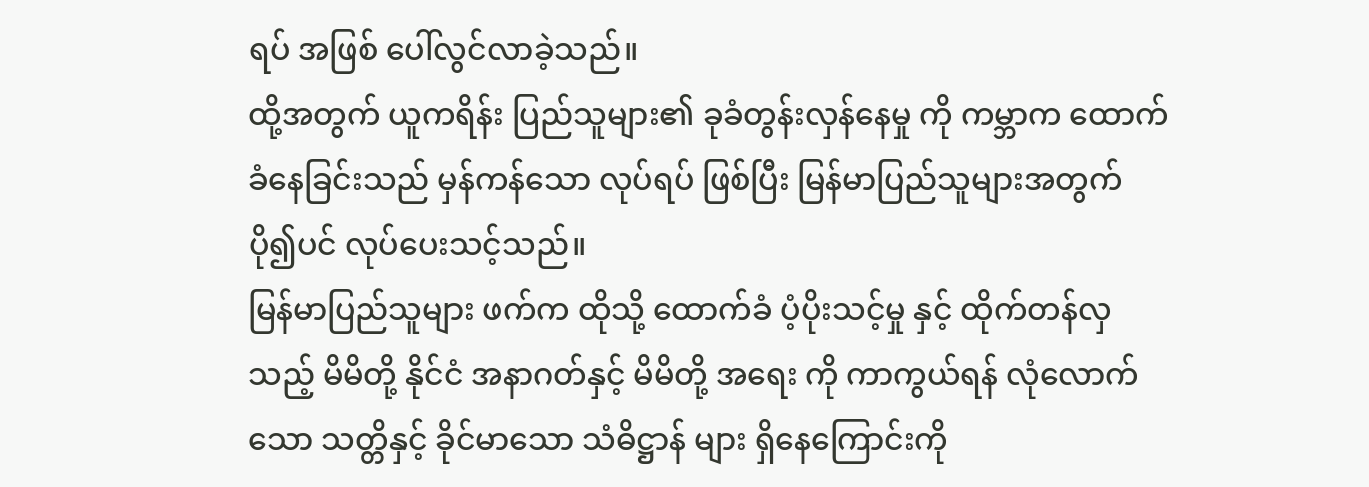ရပ် အဖြစ် ပေါ်လွင်လာခဲ့သည်။
ထို့အတွက် ယူကရိန်း ပြည်သူများ၏ ခုခံတွန်းလှန်နေမှု ကို ကမ္ဘာက ထောက်ခံနေခြင်းသည် မှန်ကန်သော လုပ်ရပ် ဖြစ်ပြီး မြန်မာပြည်သူများအတွက် ပို၍ပင် လုပ်ပေးသင့်သည်။
မြန်မာပြည်သူများ ဖက်က ထိုသို့ ထောက်ခံ ပံ့ပိုးသင့်မှု နှင့် ထိုက်တန်လှသည့် မိမိတို့ နိုင်ငံ အနာဂတ်နှင့် မိမိတို့ အရေး ကို ကာကွယ်ရန် လုံလောက်သော သတ္တိနှင့် ခိုင်မာသော သံဓိဋ္ဌာန် များ ရှိနေကြောင်းကို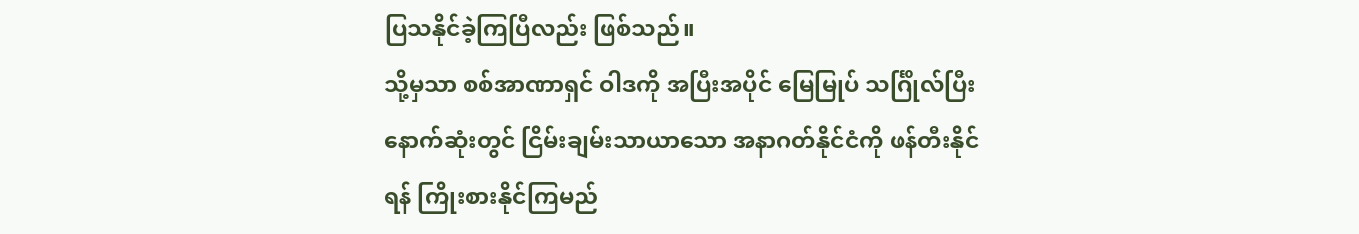ပြသနိုင်ခဲ့ကြပြီလည်း ဖြစ်သည်။
သို့မှသာ စစ်အာဏာရှင် ဝါဒကို အပြီးအပိုင် မြေမြုပ် သင်္ဂြိုလ်ပြီး နောက်ဆုံးတွင် ငြိမ်းချမ်းသာယာသော အနာဂတ်နိုင်ငံကို ဖန်တီးနိုင်ရန် ကြိုးစားနိုင်ကြမည်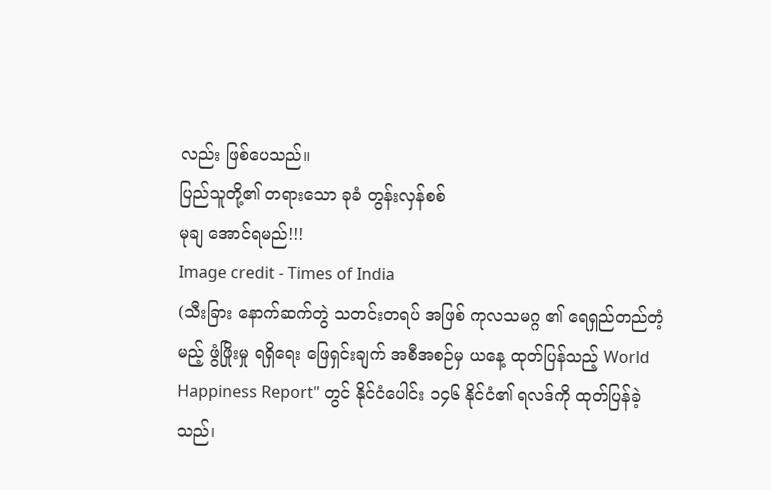လည်း ဖြစ်ပေသည်။
ပြည်သူတို့၏ တရားသော ခုခံ တွန်းလှန်စစ်
မုချ အောင်ရမည်!!!
Image credit - Times of India
(သီးခြား နောက်ဆက်တွဲ သတင်းတရပ် အဖြစ် ကုလသမဂ္ဂ ၏ ရေရှည်တည်တံ့မည့် ဖွံဖြိုးမှု ရရှိရေး ဖြေရှင်းချက် အစီအစဉ်မှ ယနေ့ ထုတ်ပြန်သည့် World Happiness Report" တွင် နိုင်ငံပေါင်း ၁၄၆ နိုင်ငံ၏ ရလဒ်ကို ထုတ်ပြန်ခဲ့သည်၊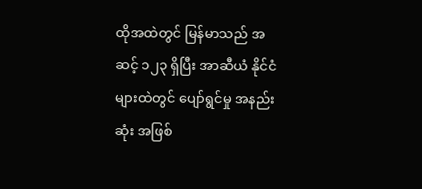ထိုအထဲတွင် မြန်မာသည် အဆင့် ၁၂၃ ရှိပြီး အာဆီယံ နိုင်ငံများထဲတွင် ပျော်ရွင်မှု အနည်းဆုံး အဖြစ်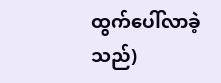ထွက်ပေါ်လာခဲ့သည်)